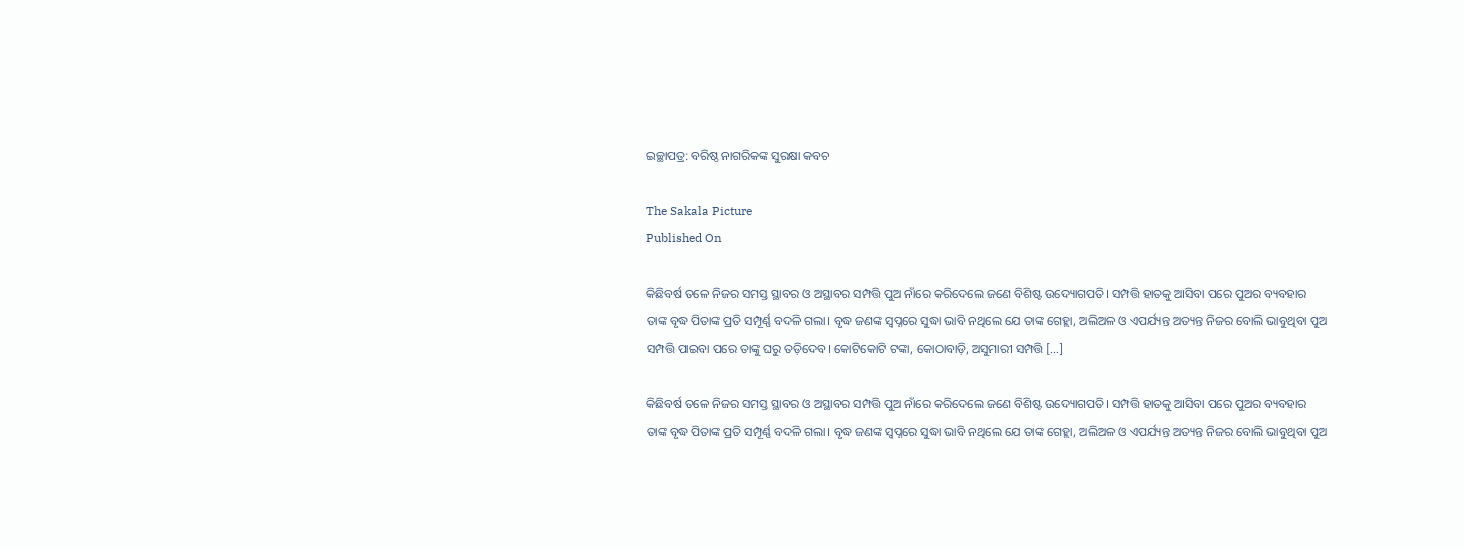ଇଚ୍ଛାପତ୍ର: ବରିଷ୍ଠ ନାଗରିକଙ୍କ ସୁରକ୍ଷା କବଚ

The Sakala Picture
Published On

କିଛିବର୍ଷ ତଳେ ନିଜର ସମସ୍ତ ସ୍ଥାବର ଓ ଅସ୍ଥାବର ସମ୍ପତ୍ତି ପୁଅ ନାଁରେ କରିଦେଲେ ଜଣେ ବିଶିଷ୍ଟ ଉଦ୍ୟୋଗପତି। ସମ୍ପତ୍ତି ହାତକୁ ଆସିବା ପରେ ପୁଅର ବ୍ୟବହାର ତାଙ୍କ ବୃଦ୍ଧ ପିତାଙ୍କ ପ୍ରତି ସମ୍ପୂର୍ଣ୍ଣ ବଦଳି ଗଲା। ବୃଦ୍ଧ ଜଣଙ୍କ ସ୍ୱପ୍ନରେ ସୁଦ୍ଧା ଭାବି ନଥିଲେ ଯେ ତାଙ୍କ ଗେହ୍ଲା, ଅଲିଅଳ ଓ ଏପର୍ଯ୍ୟନ୍ତ ଅତ୍ୟନ୍ତ ନିଜର ବୋଲି ଭାବୁଥିବା ପୁଅ ସମ୍ପତ୍ତି ପାଇବା ପରେ ତାଙ୍କୁ ଘରୁ ତଡ଼ିଦେବ। କୋଟିକୋଟି ଟଙ୍କା, କୋଠାବାଡ଼ି, ଅସୁମାରୀ ସମ୍ପତ୍ତି […]

କିଛିବର୍ଷ ତଳେ ନିଜର ସମସ୍ତ ସ୍ଥାବର ଓ ଅସ୍ଥାବର ସମ୍ପତ୍ତି ପୁଅ ନାଁରେ କରିଦେଲେ ଜଣେ ବିଶିଷ୍ଟ ଉଦ୍ୟୋଗପତି। ସମ୍ପତ୍ତି ହାତକୁ ଆସିବା ପରେ ପୁଅର ବ୍ୟବହାର ତାଙ୍କ ବୃଦ୍ଧ ପିତାଙ୍କ ପ୍ରତି ସମ୍ପୂର୍ଣ୍ଣ ବଦଳି ଗଲା। ବୃଦ୍ଧ ଜଣଙ୍କ ସ୍ୱପ୍ନରେ ସୁଦ୍ଧା ଭାବି ନଥିଲେ ଯେ ତାଙ୍କ ଗେହ୍ଲା, ଅଲିଅଳ ଓ ଏପର୍ଯ୍ୟନ୍ତ ଅତ୍ୟନ୍ତ ନିଜର ବୋଲି ଭାବୁଥିବା ପୁଅ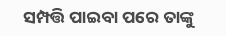ସମ୍ପତ୍ତି ପାଇବା ପରେ ତାଙ୍କୁ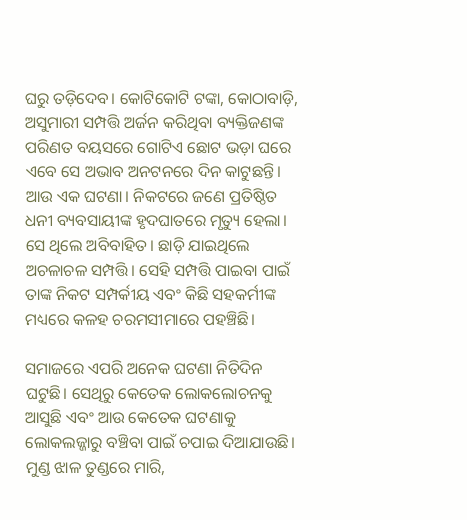ଘରୁ ତଡ଼ିଦେବ। କୋଟିକୋଟି ଟଙ୍କା, କୋଠାବାଡ଼ି, ଅସୁମାରୀ ସମ୍ପତ୍ତି ଅର୍ଜନ କରିଥିବା ବ୍ୟକ୍ତିଜଣଙ୍କ ପରିଣତ ବୟସରେ ଗୋଟିଏ ଛୋଟ ଭଡ଼ା ଘରେ ଏବେ ସେ ଅଭାବ ଅନଟନରେ ଦିନ କାଟୁଛନ୍ତି। ଆଉ ଏକ ଘଟଣା। ନିକଟରେ ଜଣେ ପ୍ରତିଷ୍ଠିତ ଧନୀ ବ୍ୟବସାୟୀଙ୍କ ହୃଦଘାତରେ ମୃତ୍ୟୁ ହେଲା। ସେ ଥିଲେ ଅବିବାହିତ। ଛାଡ଼ି ଯାଇଥିଲେ ଅଚଳାଚଳ ସମ୍ପତ୍ତି। ସେହି ସମ୍ପତ୍ତି ପାଇବା ପାଇଁ ତାଙ୍କ ନିକଟ ସମ୍ପର୍କୀୟ ଏବଂ କିଛି ସହକର୍ମୀଙ୍କ ମଧ୍ୟରେ କଳହ ଚରମସୀମାରେ ପହଞ୍ଚିଛି।

ସମାଜରେ ଏପରି ଅନେକ ଘଟଣା ନିତିଦିନ ଘଟୁଛି। ସେଥିରୁ କେତେକ ଲୋକଲୋଚନକୁ ଆସୁଛି ଏବଂ ଆଉ କେତେକ ଘଟଣାକୁ ଲୋକଲଜ୍ଜାରୁ ବଞ୍ଚିବା ପାଇଁ ଚପାଇ ଦିଆଯାଉଛି। ମୁଣ୍ଡ ଝାଳ ତୁଣ୍ଡରେ ମାରି,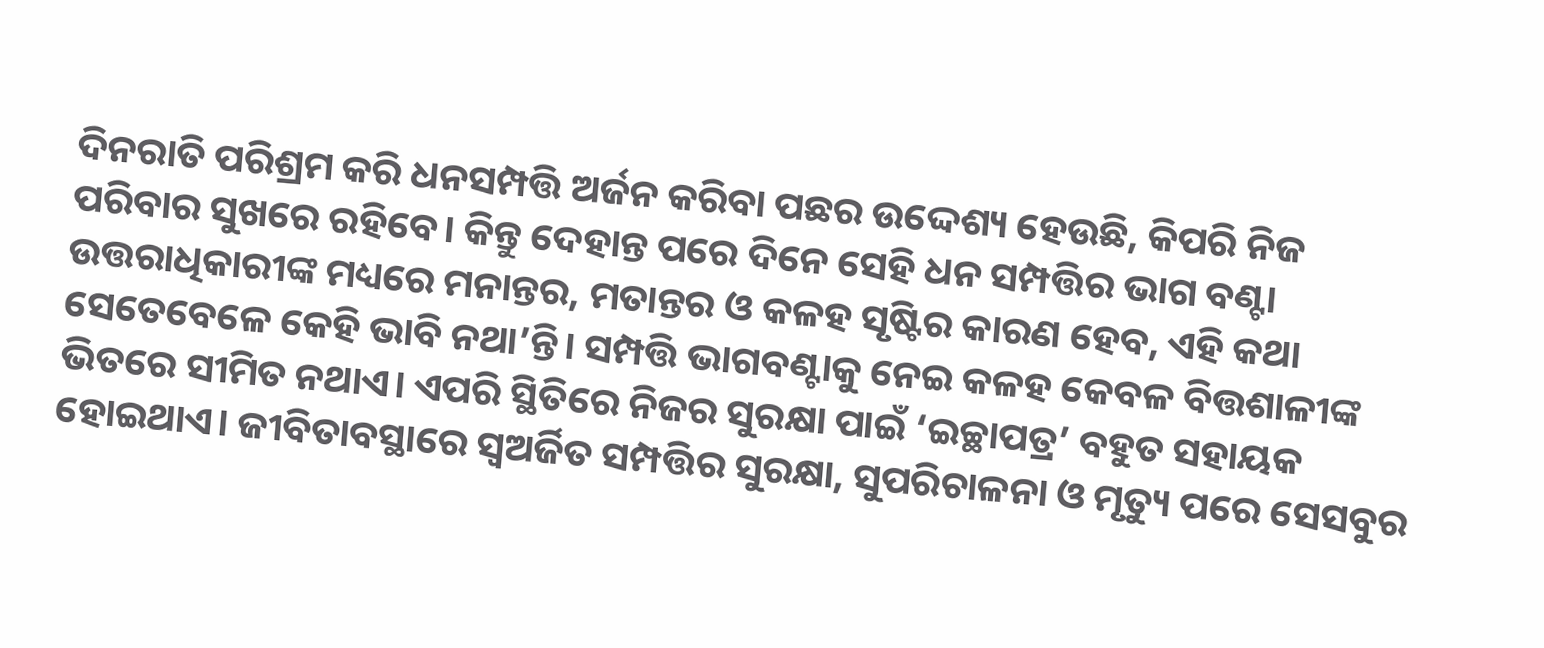ଦିନରାତି ପରିଶ୍ରମ କରି ଧନସମ୍ପତ୍ତି ଅର୍ଜନ କରିବା ପଛର ଉଦ୍ଦେଶ୍ୟ ହେଉଛି, କିପରି ନିଜ ପରିବାର ସୁଖରେ ରହିବେ। କିନ୍ତୁ ଦେହାନ୍ତ ପରେ ଦିନେ ସେହି ଧନ ସମ୍ପତ୍ତିର ଭାଗ ବଣ୍ଟା ଉତ୍ତରାଧିକାରୀଙ୍କ ମଧ୍ୟରେ ମନାନ୍ତର, ମତାନ୍ତର ଓ କଳହ ସୃଷ୍ଟିର କାରଣ ହେବ, ଏହି କଥା ସେତେବେଳେ କେହି ଭାବି ନଥା’ନ୍ତି। ସମ୍ପତ୍ତି ଭାଗବଣ୍ଟାକୁ ନେଇ କଳହ କେବଳ ବିତ୍ତଶାଳୀଙ୍କ ଭିତରେ ସୀମିତ ନଥାଏ। ଏପରି ସ୍ଥିତିରେ ନିଜର ସୁରକ୍ଷା ପାଇଁ ‘ଇଚ୍ଛାପତ୍ର’ ବହୁତ ସହାୟକ ହୋଇଥାଏ। ଜୀବିତାବସ୍ଥାରେ ସ୍ୱଅର୍ଜିତ ସମ୍ପତ୍ତିର ସୁରକ୍ଷା, ସୁପରିଚାଳନା ଓ ମୃତ୍ୟୁ ପରେ ସେସବୁର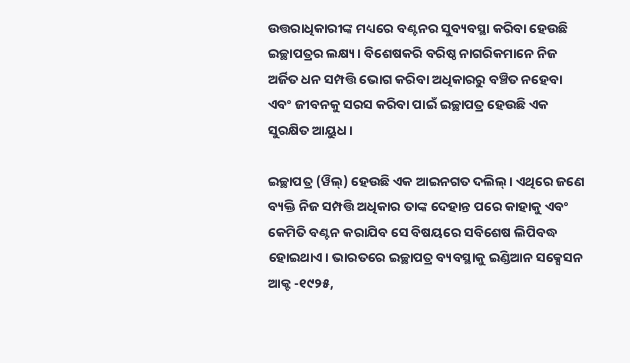ଉତ୍ତରାଧିକାରୀଙ୍କ ମଧ୍ୟରେ ବଣ୍ଟନର ସୁବ୍ୟବସ୍ଥା କରିବା ହେଉଛି ଇଚ୍ଛାପତ୍ରର ଲକ୍ଷ୍ୟ। ବିଶେଷକରି ବରିଷ୍ଠ ନାଗରିକମାନେ ନିଜ ଅର୍ଜିତ ଧନ ସମ୍ପତ୍ତି ଭୋଗ କରିବା ଅଧିକାରରୁ ବଞ୍ଚିତ ନହେବା ଏବଂ ଜୀବନକୁ ସରସ କରିବା ପାଇଁ ଇଚ୍ଛାପତ୍ର ହେଉଛି ଏକ ସୁରକ୍ଷିତ ଆୟୁଧ।

ଇଚ୍ଛାପତ୍ର (ୱିଲ୍‌‌) ହେଉଛି ଏକ ଆଇନଗତ ଦଲିଲ୍‌‌। ଏଥିରେ ଜଣେ ବ୍ୟକ୍ତି ନିଜ ସମ୍ପତ୍ତି ଅଧିକାର ତାଙ୍କ ଦେହାନ୍ତ ପରେ କାହାକୁ ଏବଂ କେମିତି ବଣ୍ଟନ କରାଯିବ ସେ ବିଷୟରେ ସବିଶେଷ ଲିପିବଦ୍ଧ ହୋଇଥାଏ। ଭାରତରେ ଇଚ୍ଛାପତ୍ର ବ୍ୟବସ୍ଥାକୁ ଇଣ୍ଡିଆନ ସକ୍ସେସନ ଆକ୍ଟ -୧୯୨୫,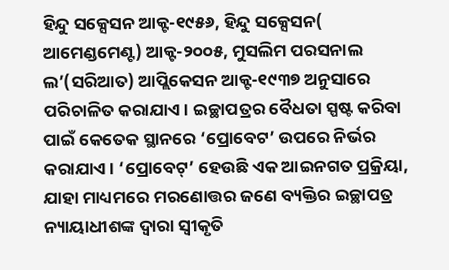ହିନ୍ଦୁ ସକ୍ସେସନ ଆକ୍ଟ-୧୯୫୬, ହିନ୍ଦୁ ସକ୍ସେସନ( ଆମେଣ୍ଡମେଣ୍ଟ) ଆକ୍ଟ-୨୦୦୫, ମୁସଲିମ ପରସନାଲ ଲ’(ସରିଆତ) ଆପ୍ଲିକେସନ ଆକ୍ଟ-୧୯୩୭ ଅନୁସାରେ ପରିଚାଳିତ କରାଯାଏ। ଇଚ୍ଛାପତ୍ରର ବୈଧତା ସ୍ପଷ୍ଟ କରିବା ପାଇଁ କେତେକ ସ୍ଥାନରେ ‘ପ୍ରୋବେଟ’ ଉପରେ ନିର୍ଭର କରାଯାଏ। ‘ପ୍ରୋବେଟ୍‌‌’ ହେଉଛି ଏକ ଆଇନଗତ ପ୍ରକ୍ରିୟା, ଯାହା ମାଧ୍ୟମରେ ମରଣୋତ୍ତର ଜଣେ ବ୍ୟକ୍ତିର ଇଚ୍ଛାପତ୍ର ନ୍ୟାୟାଧୀଶଙ୍କ ଦ୍ୱାରା ସ୍ୱୀକୃତି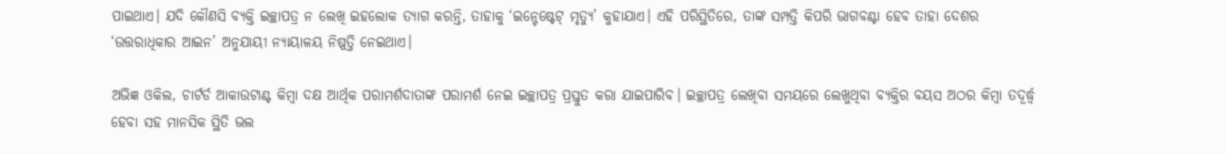ପାଇଥାଏ। ଯଦି କୌଣସି ବ୍ୟକ୍ତି ଇଚ୍ଛାପତ୍ର ନ ଲେଖି ଇହଲୋକ ତ୍ୟାଗ କରନ୍ତି, ତାହାକୁ ‘ଇନ୍ଟେଷ୍ଟେଟ୍‌‌ ମୃତ୍ୟୁ’ କୁହାଯାଏ। ଏହି ପରିସ୍ଥିତିରେ, ତାଙ୍କ ସମ୍ପତ୍ତି କିପରି ଭାଗବଣ୍ଟା ହେବ ତାହା ଦେଶର ‘ଉତ୍ତରାଧିକାର ଆଇନ’ ଅନୁଯାୟୀ ନ୍ୟାୟାଳୟ ନିଷ୍ପତ୍ତି ନେଇଥାଏ।

ଅଭିଜ୍ଞ ଓକିଲ, ଚାର୍ଟର୍ଡ ଆକାଉଟାଣ୍ଟ କିମ୍ୱା ଦକ୍ଷ ଆର୍ଥିକ ପରାମର୍ଶଦାତାଙ୍କ ପରାମର୍ଶ ନେଇ ଇଚ୍ଛାପତ୍ର ପ୍ରସ୍ତୁତ କରା ଯାଇପାରିବ। ଇଚ୍ଛାପତ୍ର ଲେଖିବା ସମୟରେ ଲେଖୁଥିବା ବ୍ୟକ୍ତିର ବୟସ ଅଠର କିମ୍ୱା ତଦୂର୍ଦ୍ଧ୍ବ ହେବା ସହ ମାନସିକ ସ୍ଥିତି ଭଲ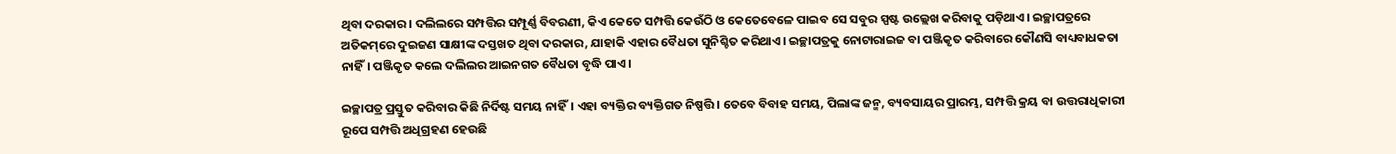ଥିବା ଦରକାର। ଦଲିଲରେ ସମ୍ପତ୍ତିର ସମ୍ପୂର୍ଣ୍ଣ ବିବରଣୀ, କିଏ କେତେ ସମ୍ପତ୍ତି କେଉଁଠି ଓ କେତେବେଳେ ପାଇବ ସେ ସବୁର ସ୍ପଷ୍ଟ ଉଲ୍ଲେଖ କରିବାକୁ ପଡ଼ିଥାଏ। ଇଚ୍ଛାପତ୍ରରେ ଅତିକମ୍‌‌ରେ ଦୁଇଜଣ ସାକ୍ଷୀଙ୍କ ଦସ୍ତଖତ ଥିବା ଦରକାର, ଯାହାକି ଏହାର ବୈଧତା ସୁନିଶ୍ଚିତ କରିଥାଏ। ଇଚ୍ଛାପତ୍ରକୁ ନୋଟାରାଇଜ ବା ପଞ୍ଜିକୃତ କରିବାରେ କୌଣସି ବାଧ୍ୟବାଧକତା ନାହିଁ। ପଞ୍ଜିକୃତ କଲେ ଦଲିଲର ଆଇନଗତ ବୈଧତା ବୃଦ୍ଧି ପାଏ।

ଇଚ୍ଛାପତ୍ର ପ୍ରସ୍ତୁତ କରିବାର କିଛି ନିର୍ଦିଷ୍ଟ ସମୟ ନାହିଁ। ଏହା ବ୍ୟକ୍ତିର ବ୍ୟକ୍ତିଗତ ନିଷ୍ପତ୍ତି। ତେବେ ବିବାହ ସମୟ, ପିଲାଙ୍କ ଜନ୍ମ, ବ୍ୟବସାୟର ପ୍ରାରମ୍ଭ, ସମ୍ପତ୍ତି କ୍ରୟ ବା ଉତ୍ତରାଧିକାରୀ ରୂପେ ସମ୍ପତ୍ତି ଅଧିଗ୍ରହଣ ହେଉଛି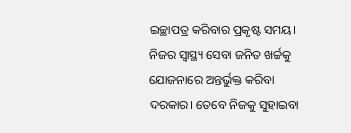ଇଚ୍ଛାପତ୍ର କରିବାର ପ୍ରକୃଷ୍ଟ ସମୟ। ନିଜର ସ୍ୱାସ୍ଥ୍ୟ ସେବା ଜନିତ ଖର୍ଚ୍ଚକୁ ଯୋଜନାରେ ଅନ୍ତର୍ଭୁକ୍ତ କରିବା ଦରକାର। ତେବେ ନିଜକୁ ସୁହାଇବା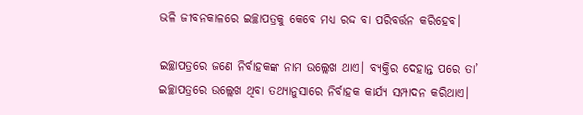ଭଳି ଜୀବନକାଳରେ ଇଚ୍ଛାପତ୍ରକୁ କେବେ ମଧ୍ୟ ରଦ୍ଦ ବା ପରିବର୍ତ୍ତନ କରିହେବ।

ଇଚ୍ଛାପତ୍ରରେ ଜଣେ ନିର୍ବାହକଙ୍କ ନାମ ଉଲ୍ଲେଖ ଥାଏ। ବ୍ୟକ୍ତିର ଦେହାନ୍ତ ପରେ ତା’ ଇଚ୍ଛାପତ୍ରରେ ଉଲ୍ଲେଖ ଥିବା ତଥ୍ୟାନୁସାରେ ନିର୍ବାହକ କାର୍ଯ୍ୟ ସମ୍ପାଦନ କରିଥାଏ।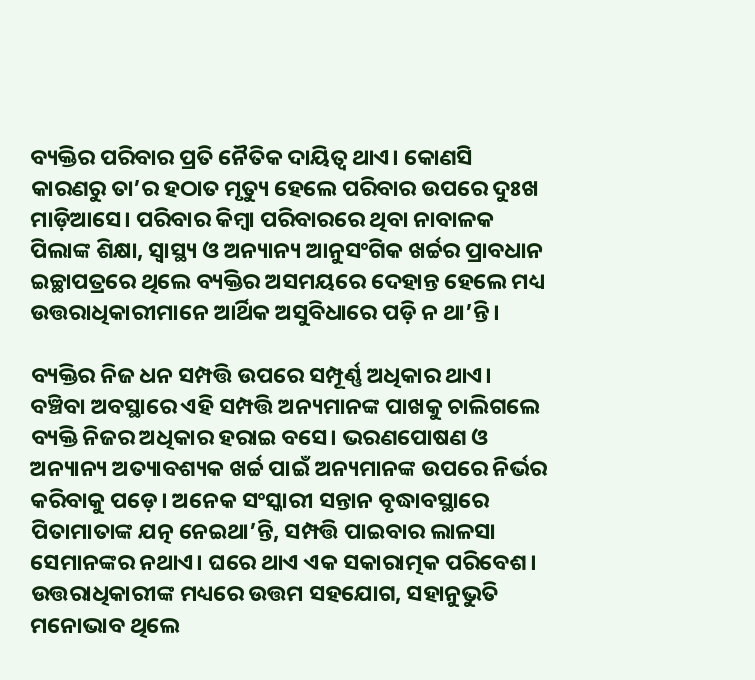ବ୍ୟକ୍ତିର ପରିବାର ପ୍ରତି ନୈତିକ ଦାୟିତ୍ୱ ଥାଏ। କୋଣସି କାରଣରୁ ତା’ର ହଠାତ ମୃତ୍ୟୁ ହେଲେ ପରିବାର ଉପରେ ଦୁଃଖ ମାଡ଼ିଆସେ। ପରିବାର କିମ୍ୱା ପରିବାରରେ ଥିବା ନାବାଳକ ପିଲାଙ୍କ ଶିକ୍ଷା, ସ୍ୱାସ୍ଥ୍ୟ ଓ ଅନ୍ୟାନ୍ୟ ଆନୁସଂଗିକ ଖର୍ଚ୍ଚର ପ୍ରାବଧାନ ଇଚ୍ଛାପତ୍ରରେ ଥିଲେ ବ୍ୟକ୍ତିର ଅସମୟରେ ଦେହାନ୍ତ ହେଲେ ମଧ୍ୟ ଉତ୍ତରାଧିକାରୀମାନେ ଆର୍ଥିକ ଅସୁବିଧାରେ ପଡ଼ି ନ ଥା’ନ୍ତି।

ବ୍ୟକ୍ତିର ନିଜ ଧନ ସମ୍ପତ୍ତି ଉପରେ ସମ୍ପୂର୍ଣ୍ଣ ଅଧିକାର ଥାଏ। ବଞ୍ଚିବା ଅବସ୍ଥାରେ ଏହି ସମ୍ପତ୍ତି ଅନ୍ୟମାନଙ୍କ ପାଖକୁ ଚାଲିଗଲେ ବ୍ୟକ୍ତି ନିଜର ଅଧିକାର ହରାଇ ବସେ। ଭରଣପୋଷଣ ଓ ଅନ୍ୟାନ୍ୟ ଅତ୍ୟାବଶ୍ୟକ ଖର୍ଚ୍ଚ ପାଇଁ ଅନ୍ୟମାନଙ୍କ ଉପରେ ନିର୍ଭର କରିବାକୁ ପଡ଼େ। ଅନେକ ସଂସ୍କାରୀ ସନ୍ତାନ ବୃଦ୍ଧାବସ୍ଥାରେ ପିତାମାତାଙ୍କ ଯତ୍ନ ନେଇଥା’ନ୍ତି, ସମ୍ପତ୍ତି ପାଇବାର ଲାଳସା ସେମାନଙ୍କର ନଥାଏ। ଘରେ ଥାଏ ଏକ ସକାରାତ୍ମକ ପରିବେଶ। ଉତ୍ତରାଧିକାରୀଙ୍କ ମଧ୍ୟରେ ଉତ୍ତମ ସହଯୋଗ, ସହାନୁଭୁତି ମନୋଭାବ ଥିଲେ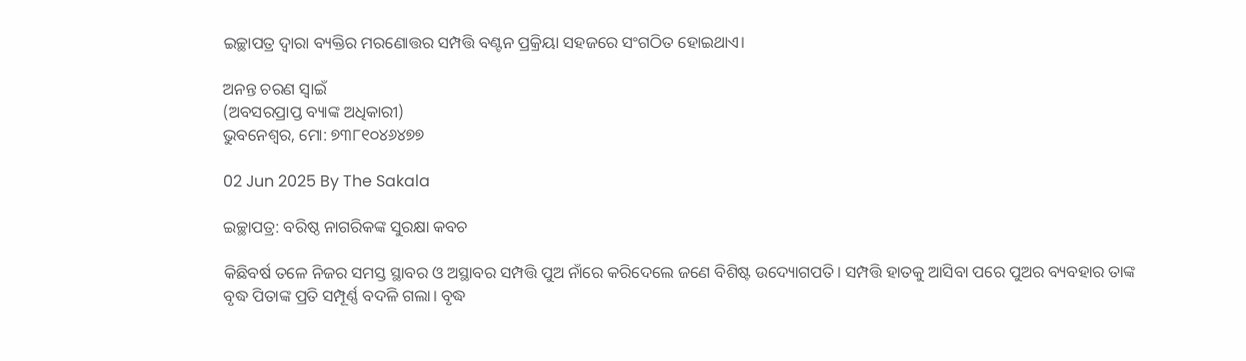ଇଚ୍ଛାପତ୍ର ଦ୍ୱାରା ବ୍ୟକ୍ତିର ମରଣୋତ୍ତର ସମ୍ପତ୍ତି ବଣ୍ଟନ ପ୍ରକ୍ରିୟା ସହଜରେ ସଂଗଠିତ ହୋଇଥାଏ।

ଅନନ୍ତ ଚରଣ ସ୍ୱାଇଁ
(ଅବସରପ୍ରାପ୍ତ ବ୍ୟାଙ୍କ ଅଧିକାରୀ)
ଭୁବନେଶ୍ୱର, ମୋ: ୭୩୮୧୦୪୬୪୭୭

02 Jun 2025 By The Sakala

ଇଚ୍ଛାପତ୍ର: ବରିଷ୍ଠ ନାଗରିକଙ୍କ ସୁରକ୍ଷା କବଚ

କିଛିବର୍ଷ ତଳେ ନିଜର ସମସ୍ତ ସ୍ଥାବର ଓ ଅସ୍ଥାବର ସମ୍ପତ୍ତି ପୁଅ ନାଁରେ କରିଦେଲେ ଜଣେ ବିଶିଷ୍ଟ ଉଦ୍ୟୋଗପତି। ସମ୍ପତ୍ତି ହାତକୁ ଆସିବା ପରେ ପୁଅର ବ୍ୟବହାର ତାଙ୍କ ବୃଦ୍ଧ ପିତାଙ୍କ ପ୍ରତି ସମ୍ପୂର୍ଣ୍ଣ ବଦଳି ଗଲା। ବୃଦ୍ଧ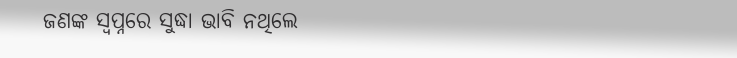ଜଣଙ୍କ ସ୍ୱପ୍ନରେ ସୁଦ୍ଧା ଭାବି ନଥିଲେ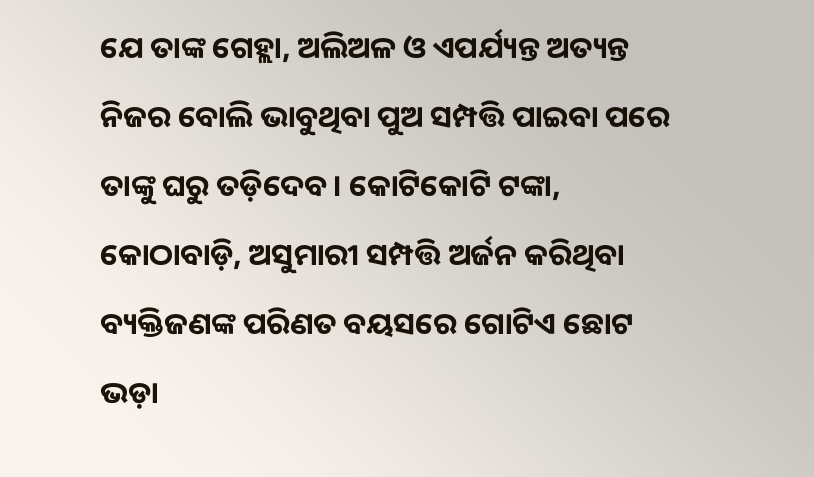ଯେ ତାଙ୍କ ଗେହ୍ଲା, ଅଲିଅଳ ଓ ଏପର୍ଯ୍ୟନ୍ତ ଅତ୍ୟନ୍ତ ନିଜର ବୋଲି ଭାବୁଥିବା ପୁଅ ସମ୍ପତ୍ତି ପାଇବା ପରେ ତାଙ୍କୁ ଘରୁ ତଡ଼ିଦେବ। କୋଟିକୋଟି ଟଙ୍କା, କୋଠାବାଡ଼ି, ଅସୁମାରୀ ସମ୍ପତ୍ତି ଅର୍ଜନ କରିଥିବା ବ୍ୟକ୍ତିଜଣଙ୍କ ପରିଣତ ବୟସରେ ଗୋଟିଏ ଛୋଟ ଭଡ଼ା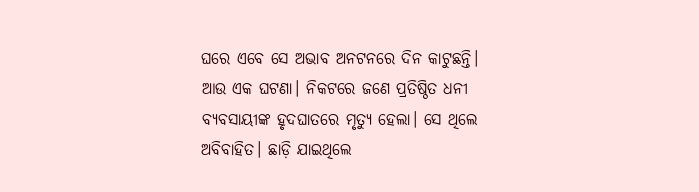ଘରେ ଏବେ ସେ ଅଭାବ ଅନଟନରେ ଦିନ କାଟୁଛନ୍ତି। ଆଉ ଏକ ଘଟଣା। ନିକଟରେ ଜଣେ ପ୍ରତିଷ୍ଠିତ ଧନୀ ବ୍ୟବସାୟୀଙ୍କ ହୃଦଘାତରେ ମୃତ୍ୟୁ ହେଲା। ସେ ଥିଲେ ଅବିବାହିତ। ଛାଡ଼ି ଯାଇଥିଲେ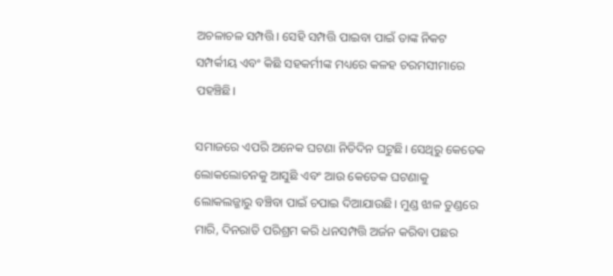ଅଚଳାଚଳ ସମ୍ପତ୍ତି। ସେହି ସମ୍ପତ୍ତି ପାଇବା ପାଇଁ ତାଙ୍କ ନିକଟ ସମ୍ପର୍କୀୟ ଏବଂ କିଛି ସହକର୍ମୀଙ୍କ ମଧ୍ୟରେ କଳହ ଚରମସୀମାରେ ପହଞ୍ଚିଛି।

ସମାଜରେ ଏପରି ଅନେକ ଘଟଣା ନିତିଦିନ ଘଟୁଛି। ସେଥିରୁ କେତେକ ଲୋକଲୋଚନକୁ ଆସୁଛି ଏବଂ ଆଉ କେତେକ ଘଟଣାକୁ ଲୋକଲଜ୍ଜାରୁ ବଞ୍ଚିବା ପାଇଁ ଚପାଇ ଦିଆଯାଉଛି। ମୁଣ୍ଡ ଝାଳ ତୁଣ୍ଡରେ ମାରି, ଦିନରାତି ପରିଶ୍ରମ କରି ଧନସମ୍ପତ୍ତି ଅର୍ଜନ କରିବା ପଛର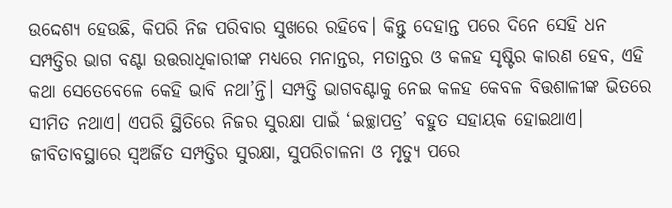ଉଦ୍ଦେଶ୍ୟ ହେଉଛି, କିପରି ନିଜ ପରିବାର ସୁଖରେ ରହିବେ। କିନ୍ତୁ ଦେହାନ୍ତ ପରେ ଦିନେ ସେହି ଧନ ସମ୍ପତ୍ତିର ଭାଗ ବଣ୍ଟା ଉତ୍ତରାଧିକାରୀଙ୍କ ମଧ୍ୟରେ ମନାନ୍ତର, ମତାନ୍ତର ଓ କଳହ ସୃଷ୍ଟିର କାରଣ ହେବ, ଏହି କଥା ସେତେବେଳେ କେହି ଭାବି ନଥା’ନ୍ତି। ସମ୍ପତ୍ତି ଭାଗବଣ୍ଟାକୁ ନେଇ କଳହ କେବଳ ବିତ୍ତଶାଳୀଙ୍କ ଭିତରେ ସୀମିତ ନଥାଏ। ଏପରି ସ୍ଥିତିରେ ନିଜର ସୁରକ୍ଷା ପାଇଁ ‘ଇଚ୍ଛାପତ୍ର’ ବହୁତ ସହାୟକ ହୋଇଥାଏ। ଜୀବିତାବସ୍ଥାରେ ସ୍ୱଅର୍ଜିତ ସମ୍ପତ୍ତିର ସୁରକ୍ଷା, ସୁପରିଚାଳନା ଓ ମୃତ୍ୟୁ ପରେ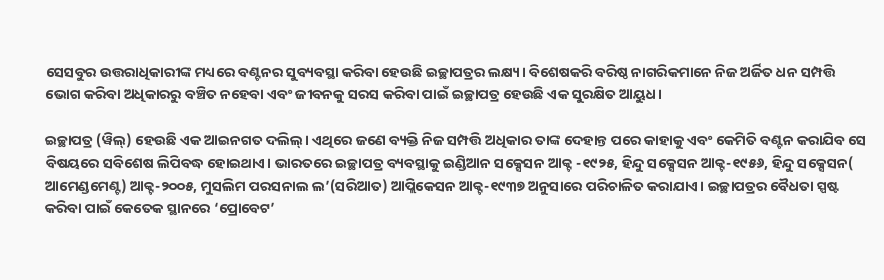ସେସବୁର ଉତ୍ତରାଧିକାରୀଙ୍କ ମଧ୍ୟରେ ବଣ୍ଟନର ସୁବ୍ୟବସ୍ଥା କରିବା ହେଉଛି ଇଚ୍ଛାପତ୍ରର ଲକ୍ଷ୍ୟ। ବିଶେଷକରି ବରିଷ୍ଠ ନାଗରିକମାନେ ନିଜ ଅର୍ଜିତ ଧନ ସମ୍ପତ୍ତି ଭୋଗ କରିବା ଅଧିକାରରୁ ବଞ୍ଚିତ ନହେବା ଏବଂ ଜୀବନକୁ ସରସ କରିବା ପାଇଁ ଇଚ୍ଛାପତ୍ର ହେଉଛି ଏକ ସୁରକ୍ଷିତ ଆୟୁଧ।

ଇଚ୍ଛାପତ୍ର (ୱିଲ୍‌‌) ହେଉଛି ଏକ ଆଇନଗତ ଦଲିଲ୍‌‌। ଏଥିରେ ଜଣେ ବ୍ୟକ୍ତି ନିଜ ସମ୍ପତ୍ତି ଅଧିକାର ତାଙ୍କ ଦେହାନ୍ତ ପରେ କାହାକୁ ଏବଂ କେମିତି ବଣ୍ଟନ କରାଯିବ ସେ ବିଷୟରେ ସବିଶେଷ ଲିପିବଦ୍ଧ ହୋଇଥାଏ। ଭାରତରେ ଇଚ୍ଛାପତ୍ର ବ୍ୟବସ୍ଥାକୁ ଇଣ୍ଡିଆନ ସକ୍ସେସନ ଆକ୍ଟ -୧୯୨୫, ହିନ୍ଦୁ ସକ୍ସେସନ ଆକ୍ଟ-୧୯୫୬, ହିନ୍ଦୁ ସକ୍ସେସନ( ଆମେଣ୍ଡମେଣ୍ଟ) ଆକ୍ଟ-୨୦୦୫, ମୁସଲିମ ପରସନାଲ ଲ’(ସରିଆତ) ଆପ୍ଲିକେସନ ଆକ୍ଟ-୧୯୩୭ ଅନୁସାରେ ପରିଚାଳିତ କରାଯାଏ। ଇଚ୍ଛାପତ୍ରର ବୈଧତା ସ୍ପଷ୍ଟ କରିବା ପାଇଁ କେତେକ ସ୍ଥାନରେ ‘ପ୍ରୋବେଟ’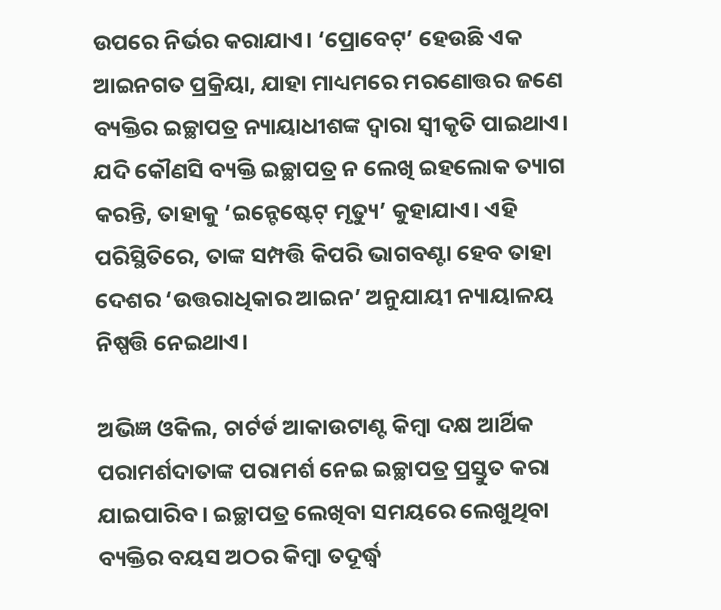ଉପରେ ନିର୍ଭର କରାଯାଏ। ‘ପ୍ରୋବେଟ୍‌‌’ ହେଉଛି ଏକ ଆଇନଗତ ପ୍ରକ୍ରିୟା, ଯାହା ମାଧ୍ୟମରେ ମରଣୋତ୍ତର ଜଣେ ବ୍ୟକ୍ତିର ଇଚ୍ଛାପତ୍ର ନ୍ୟାୟାଧୀଶଙ୍କ ଦ୍ୱାରା ସ୍ୱୀକୃତି ପାଇଥାଏ। ଯଦି କୌଣସି ବ୍ୟକ୍ତି ଇଚ୍ଛାପତ୍ର ନ ଲେଖି ଇହଲୋକ ତ୍ୟାଗ କରନ୍ତି, ତାହାକୁ ‘ଇନ୍ଟେଷ୍ଟେଟ୍‌‌ ମୃତ୍ୟୁ’ କୁହାଯାଏ। ଏହି ପରିସ୍ଥିତିରେ, ତାଙ୍କ ସମ୍ପତ୍ତି କିପରି ଭାଗବଣ୍ଟା ହେବ ତାହା ଦେଶର ‘ଉତ୍ତରାଧିକାର ଆଇନ’ ଅନୁଯାୟୀ ନ୍ୟାୟାଳୟ ନିଷ୍ପତ୍ତି ନେଇଥାଏ।

ଅଭିଜ୍ଞ ଓକିଲ, ଚାର୍ଟର୍ଡ ଆକାଉଟାଣ୍ଟ କିମ୍ୱା ଦକ୍ଷ ଆର୍ଥିକ ପରାମର୍ଶଦାତାଙ୍କ ପରାମର୍ଶ ନେଇ ଇଚ୍ଛାପତ୍ର ପ୍ରସ୍ତୁତ କରା ଯାଇପାରିବ। ଇଚ୍ଛାପତ୍ର ଲେଖିବା ସମୟରେ ଲେଖୁଥିବା ବ୍ୟକ୍ତିର ବୟସ ଅଠର କିମ୍ୱା ତଦୂର୍ଦ୍ଧ୍ବ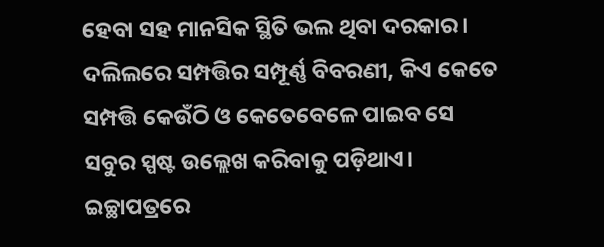ହେବା ସହ ମାନସିକ ସ୍ଥିତି ଭଲ ଥିବା ଦରକାର। ଦଲିଲରେ ସମ୍ପତ୍ତିର ସମ୍ପୂର୍ଣ୍ଣ ବିବରଣୀ, କିଏ କେତେ ସମ୍ପତ୍ତି କେଉଁଠି ଓ କେତେବେଳେ ପାଇବ ସେ ସବୁର ସ୍ପଷ୍ଟ ଉଲ୍ଲେଖ କରିବାକୁ ପଡ଼ିଥାଏ। ଇଚ୍ଛାପତ୍ରରେ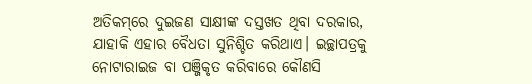ଅତିକମ୍‌‌ରେ ଦୁଇଜଣ ସାକ୍ଷୀଙ୍କ ଦସ୍ତଖତ ଥିବା ଦରକାର, ଯାହାକି ଏହାର ବୈଧତା ସୁନିଶ୍ଚିତ କରିଥାଏ। ଇଚ୍ଛାପତ୍ରକୁ ନୋଟାରାଇଜ ବା ପଞ୍ଜିକୃତ କରିବାରେ କୌଣସି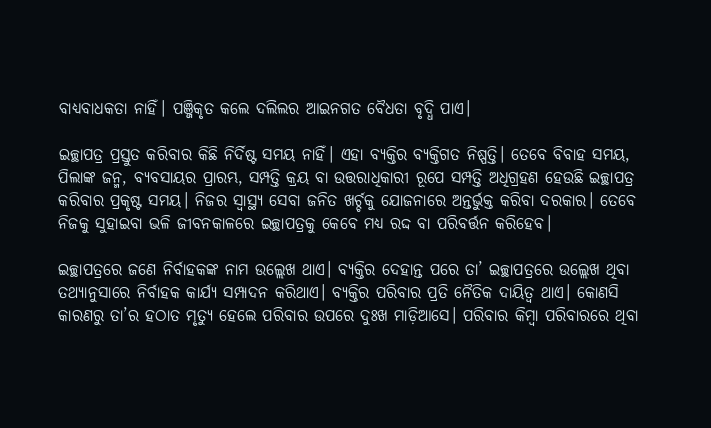ବାଧ୍ୟବାଧକତା ନାହିଁ। ପଞ୍ଜିକୃତ କଲେ ଦଲିଲର ଆଇନଗତ ବୈଧତା ବୃଦ୍ଧି ପାଏ।

ଇଚ୍ଛାପତ୍ର ପ୍ରସ୍ତୁତ କରିବାର କିଛି ନିର୍ଦିଷ୍ଟ ସମୟ ନାହିଁ। ଏହା ବ୍ୟକ୍ତିର ବ୍ୟକ୍ତିଗତ ନିଷ୍ପତ୍ତି। ତେବେ ବିବାହ ସମୟ, ପିଲାଙ୍କ ଜନ୍ମ, ବ୍ୟବସାୟର ପ୍ରାରମ୍ଭ, ସମ୍ପତ୍ତି କ୍ରୟ ବା ଉତ୍ତରାଧିକାରୀ ରୂପେ ସମ୍ପତ୍ତି ଅଧିଗ୍ରହଣ ହେଉଛି ଇଚ୍ଛାପତ୍ର କରିବାର ପ୍ରକୃଷ୍ଟ ସମୟ। ନିଜର ସ୍ୱାସ୍ଥ୍ୟ ସେବା ଜନିତ ଖର୍ଚ୍ଚକୁ ଯୋଜନାରେ ଅନ୍ତର୍ଭୁକ୍ତ କରିବା ଦରକାର। ତେବେ ନିଜକୁ ସୁହାଇବା ଭଳି ଜୀବନକାଳରେ ଇଚ୍ଛାପତ୍ରକୁ କେବେ ମଧ୍ୟ ରଦ୍ଦ ବା ପରିବର୍ତ୍ତନ କରିହେବ।

ଇଚ୍ଛାପତ୍ରରେ ଜଣେ ନିର୍ବାହକଙ୍କ ନାମ ଉଲ୍ଲେଖ ଥାଏ। ବ୍ୟକ୍ତିର ଦେହାନ୍ତ ପରେ ତା’ ଇଚ୍ଛାପତ୍ରରେ ଉଲ୍ଲେଖ ଥିବା ତଥ୍ୟାନୁସାରେ ନିର୍ବାହକ କାର୍ଯ୍ୟ ସମ୍ପାଦନ କରିଥାଏ। ବ୍ୟକ୍ତିର ପରିବାର ପ୍ରତି ନୈତିକ ଦାୟିତ୍ୱ ଥାଏ। କୋଣସି କାରଣରୁ ତା’ର ହଠାତ ମୃତ୍ୟୁ ହେଲେ ପରିବାର ଉପରେ ଦୁଃଖ ମାଡ଼ିଆସେ। ପରିବାର କିମ୍ୱା ପରିବାରରେ ଥିବା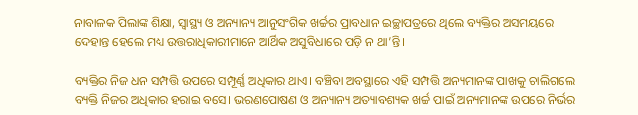ନାବାଳକ ପିଲାଙ୍କ ଶିକ୍ଷା, ସ୍ୱାସ୍ଥ୍ୟ ଓ ଅନ୍ୟାନ୍ୟ ଆନୁସଂଗିକ ଖର୍ଚ୍ଚର ପ୍ରାବଧାନ ଇଚ୍ଛାପତ୍ରରେ ଥିଲେ ବ୍ୟକ୍ତିର ଅସମୟରେ ଦେହାନ୍ତ ହେଲେ ମଧ୍ୟ ଉତ୍ତରାଧିକାରୀମାନେ ଆର୍ଥିକ ଅସୁବିଧାରେ ପଡ଼ି ନ ଥା’ନ୍ତି।

ବ୍ୟକ୍ତିର ନିଜ ଧନ ସମ୍ପତ୍ତି ଉପରେ ସମ୍ପୂର୍ଣ୍ଣ ଅଧିକାର ଥାଏ। ବଞ୍ଚିବା ଅବସ୍ଥାରେ ଏହି ସମ୍ପତ୍ତି ଅନ୍ୟମାନଙ୍କ ପାଖକୁ ଚାଲିଗଲେ ବ୍ୟକ୍ତି ନିଜର ଅଧିକାର ହରାଇ ବସେ। ଭରଣପୋଷଣ ଓ ଅନ୍ୟାନ୍ୟ ଅତ୍ୟାବଶ୍ୟକ ଖର୍ଚ୍ଚ ପାଇଁ ଅନ୍ୟମାନଙ୍କ ଉପରେ ନିର୍ଭର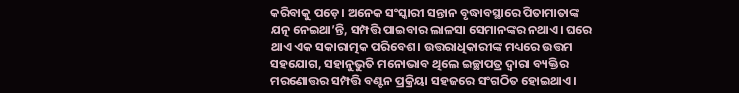କରିବାକୁ ପଡ଼େ। ଅନେକ ସଂସ୍କାରୀ ସନ୍ତାନ ବୃଦ୍ଧାବସ୍ଥାରେ ପିତାମାତାଙ୍କ ଯତ୍ନ ନେଇଥା’ନ୍ତି, ସମ୍ପତ୍ତି ପାଇବାର ଲାଳସା ସେମାନଙ୍କର ନଥାଏ। ଘରେ ଥାଏ ଏକ ସକାରାତ୍ମକ ପରିବେଶ। ଉତ୍ତରାଧିକାରୀଙ୍କ ମଧ୍ୟରେ ଉତ୍ତମ ସହଯୋଗ, ସହାନୁଭୁତି ମନୋଭାବ ଥିଲେ ଇଚ୍ଛାପତ୍ର ଦ୍ୱାରା ବ୍ୟକ୍ତିର ମରଣୋତ୍ତର ସମ୍ପତ୍ତି ବଣ୍ଟନ ପ୍ରକ୍ରିୟା ସହଜରେ ସଂଗଠିତ ହୋଇଥାଏ।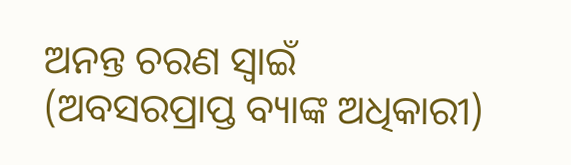ଅନନ୍ତ ଚରଣ ସ୍ୱାଇଁ
(ଅବସରପ୍ରାପ୍ତ ବ୍ୟାଙ୍କ ଅଧିକାରୀ)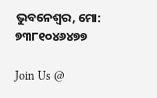ଭୁବନେଶ୍ୱର, ମୋ: ୭୩୮୧୦୪୬୪୭୭

Join Us @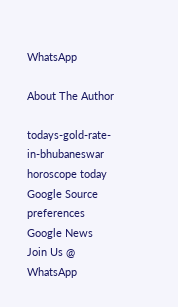WhatsApp

About The Author

todays-gold-rate-in-bhubaneswar
horoscope today
Google Source preferences
Google News
Join Us @ WhatsApp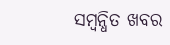ସମ୍ବନ୍ଧିତ ଖବର